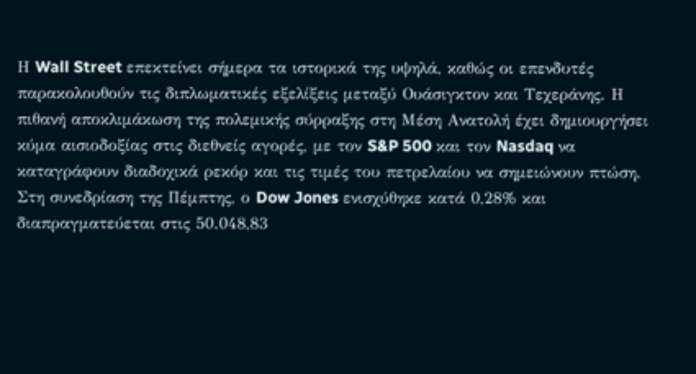Η Wall Street επεκτείνει σήμερα τα ιστορικά της υψηλά, καθώς οι επενδυτές παρακολουθούν τις διπλωματικές εξελίξεις μεταξύ Ουάσιγκτον και Τεχεράνης. Η πιθανή αποκλιμάκωση της πολεμικής σύρραξης στη Μέση Ανατολή έχει δημιουργήσει κύμα αισιοδοξίας στις διεθνείς αγορές, με τον S&P 500 και τον Nasdaq να καταγράφουν διαδοχικά ρεκόρ και τις τιμές του πετρελαίου να σημειώνουν πτώση. Στη συνεδρίαση της Πέμπτης, ο Dow Jones ενισχύθηκε κατά 0,28% και διαπραγματεύεται στις 50.048,83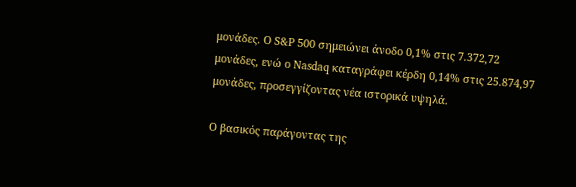μονάδες. Ο S&P 500 σημειώνει άνοδο 0,1% στις 7.372,72 μονάδες, ενώ ο Nasdaq καταγράφει κέρδη 0,14% στις 25.874,97 μονάδες, προσεγγίζοντας νέα ιστορικά υψηλά.

Ο βασικός παράγοντας της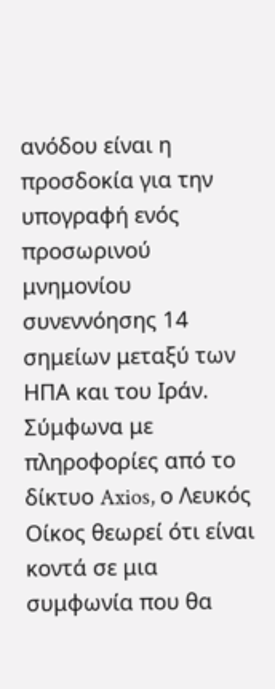ανόδου είναι η προσδοκία για την υπογραφή ενός προσωρινού μνημονίου συνεννόησης 14 σημείων μεταξύ των ΗΠΑ και του Ιράν. Σύμφωνα με πληροφορίες από το δίκτυο Axios, ο Λευκός Οίκος θεωρεί ότι είναι κοντά σε μια συμφωνία που θα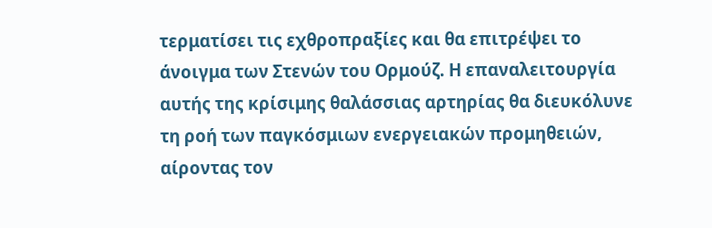τερματίσει τις εχθροπραξίες και θα επιτρέψει το άνοιγμα των Στενών του Ορμούζ. Η επαναλειτουργία αυτής της κρίσιμης θαλάσσιας αρτηρίας θα διευκόλυνε τη ροή των παγκόσμιων ενεργειακών προμηθειών, αίροντας τον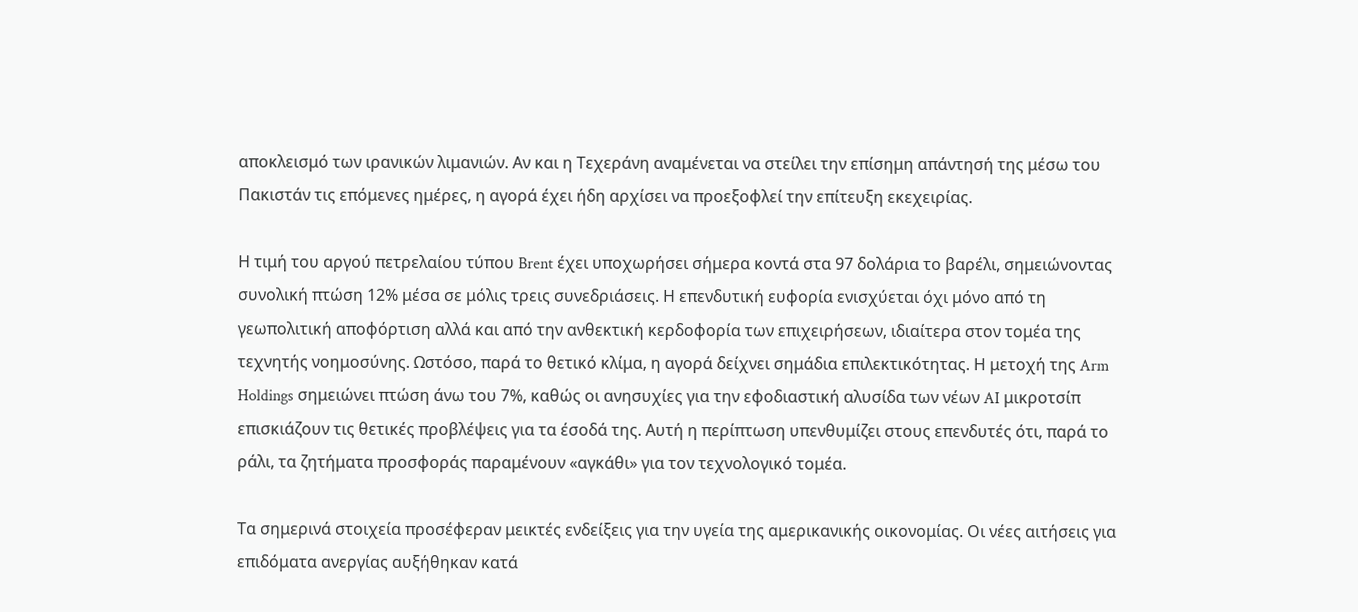αποκλεισμό των ιρανικών λιμανιών. Αν και η Τεχεράνη αναμένεται να στείλει την επίσημη απάντησή της μέσω του Πακιστάν τις επόμενες ημέρες, η αγορά έχει ήδη αρχίσει να προεξοφλεί την επίτευξη εκεχειρίας.

Η τιμή του αργού πετρελαίου τύπου Brent έχει υποχωρήσει σήμερα κοντά στα 97 δολάρια το βαρέλι, σημειώνοντας συνολική πτώση 12% μέσα σε μόλις τρεις συνεδριάσεις. Η επενδυτική ευφορία ενισχύεται όχι μόνο από τη γεωπολιτική αποφόρτιση αλλά και από την ανθεκτική κερδοφορία των επιχειρήσεων, ιδιαίτερα στον τομέα της τεχνητής νοημοσύνης. Ωστόσο, παρά το θετικό κλίμα, η αγορά δείχνει σημάδια επιλεκτικότητας. Η μετοχή της Arm Holdings σημειώνει πτώση άνω του 7%, καθώς οι ανησυχίες για την εφοδιαστική αλυσίδα των νέων AI μικροτσίπ επισκιάζουν τις θετικές προβλέψεις για τα έσοδά της. Αυτή η περίπτωση υπενθυμίζει στους επενδυτές ότι, παρά το ράλι, τα ζητήματα προσφοράς παραμένουν «αγκάθι» για τον τεχνολογικό τομέα.

Τα σημερινά στοιχεία προσέφεραν μεικτές ενδείξεις για την υγεία της αμερικανικής οικονομίας. Οι νέες αιτήσεις για επιδόματα ανεργίας αυξήθηκαν κατά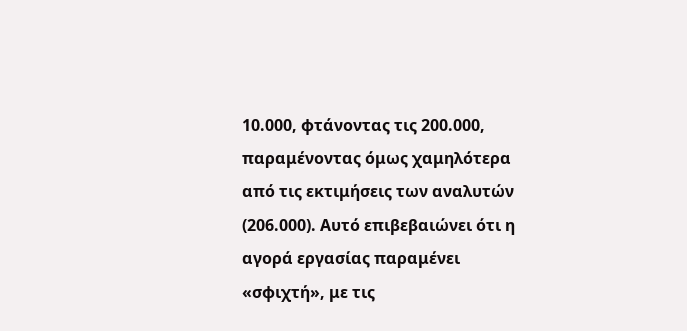10.000, φτάνοντας τις 200.000, παραμένοντας όμως χαμηλότερα από τις εκτιμήσεις των αναλυτών (206.000). Αυτό επιβεβαιώνει ότι η αγορά εργασίας παραμένει «σφιχτή», με τις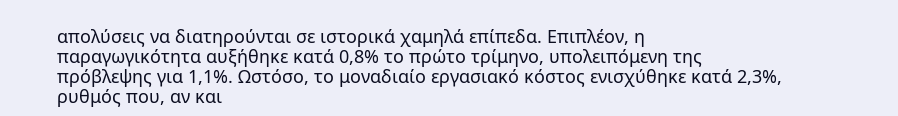απολύσεις να διατηρούνται σε ιστορικά χαμηλά επίπεδα. Επιπλέον, η παραγωγικότητα αυξήθηκε κατά 0,8% το πρώτο τρίμηνο, υπολειπόμενη της πρόβλεψης για 1,1%. Ωστόσο, το μοναδιαίο εργασιακό κόστος ενισχύθηκε κατά 2,3%, ρυθμός που, αν και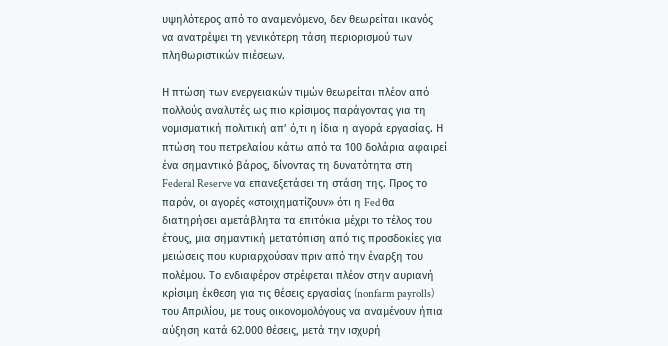υψηλότερος από το αναμενόμενο, δεν θεωρείται ικανός να ανατρέψει τη γενικότερη τάση περιορισμού των πληθωριστικών πιέσεων.

Η πτώση των ενεργειακών τιμών θεωρείται πλέον από πολλούς αναλυτές ως πιο κρίσιμος παράγοντας για τη νομισματική πολιτική απ’ ό,τι η ίδια η αγορά εργασίας. Η πτώση του πετρελαίου κάτω από τα 100 δολάρια αφαιρεί ένα σημαντικό βάρος, δίνοντας τη δυνατότητα στη Federal Reserve να επανεξετάσει τη στάση της. Προς το παρόν, οι αγορές «στοιχηματίζουν» ότι η Fed θα διατηρήσει αμετάβλητα τα επιτόκια μέχρι το τέλος του έτους, μια σημαντική μετατόπιση από τις προσδοκίες για μειώσεις που κυριαρχούσαν πριν από την έναρξη του πολέμου. Το ενδιαφέρον στρέφεται πλέον στην αυριανή κρίσιμη έκθεση για τις θέσεις εργασίας (nonfarm payrolls) του Απριλίου, με τους οικονομολόγους να αναμένουν ήπια αύξηση κατά 62.000 θέσεις, μετά την ισχυρή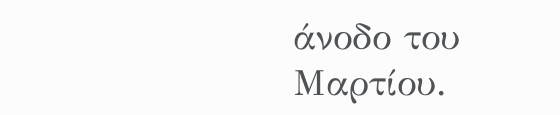άνοδο του Μαρτίου.